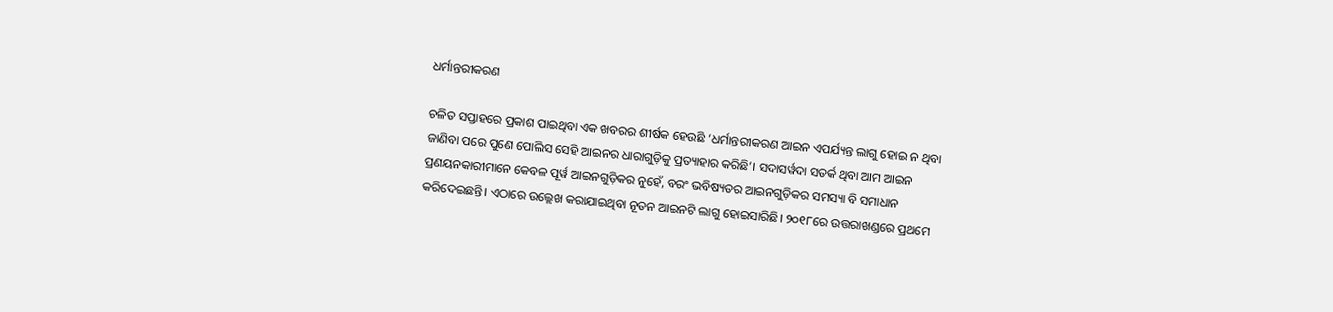ଧର୍ମାନ୍ତରୀକରଣ

ଚଳିତ ସପ୍ତାହରେ ପ୍ରକାଶ ପାଇଥିବା ଏକ ଖବରର ଶୀର୍ଷକ ହେଉଛି ‘ଧର୍ମାନ୍ତରୀକରଣ ଆଇନ ଏପର୍ଯ୍ୟନ୍ତ ଲାଗୁ ହୋଇ ନ ଥିବା ଜାଣିବା ପରେ ପୁଣେ ପୋଲିସ ସେହି ଆଇନର ଧାରାଗୁଡ଼ିକୁ ପ୍ରତ୍ୟାହାର କରିଛି’। ସଦାସର୍ୱଦା ସତର୍କ ଥିବା ଆମ ଆଇନ ପ୍ରଣୟନକାରୀମାନେ କେବଳ ପୂର୍ୱ ଆଇନଗୁଡ଼ିକର ନୁହେଁ, ବରଂ ଭବିଷ୍ୟତର ଆଇନଗୁଡ଼ିକର ସମସ୍ୟା ବି ସମାଧାନ କରିଦେଇଛନ୍ତି। ଏଠାରେ ଉଲ୍ଲେଖ କରାଯାଇଥିବା ନୂତନ ଆଇନଟି ଲାଗୁ ହୋଇସାରିଛି। ୨୦୧୮ରେ ଉତ୍ତରାଖଣ୍ଡରେ ପ୍ରଥମେ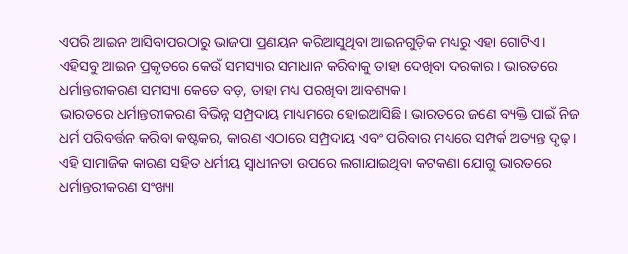ଏପରି ଆଇନ ଆସିବାପରଠାରୁ ଭାଜପା ପ୍ରଣୟନ କରିଆସୁଥିବା ଆଇନଗୁଡ଼ିକ ମଧ୍ୟରୁ ଏହା ଗୋଟିଏ। ଏହିସବୁ ଆଇନ ପ୍ରକୃତରେ କେଉଁ ସମସ୍ୟାର ସମାଧାନ କରିବାକୁ ତାହା ଦେଖିବା ଦରକାର। ଭାରତରେ ଧର୍ମାନ୍ତରୀକରଣ ସମସ୍ୟା କେତେ ବଡ଼, ତାହା ମଧ୍ୟ ପରଖିବା ଆବଶ୍ୟକ।
ଭାରତରେ ଧର୍ମାନ୍ତରୀକରଣ ବିଭିନ୍ନ ସମ୍ପ୍ରଦାୟ ମାଧ୍ୟମରେ ହୋଇଆସିଛି। ଭାରତରେ ଜଣେ ବ୍ୟକ୍ତି ପାଇଁ ନିଜ ଧର୍ମ ପରିବର୍ତ୍ତନ କରିବା କଷ୍ଟକର, କାରଣ ଏଠାରେ ସମ୍ପ୍ରଦାୟ ଏବଂ ପରିବାର ମଧ୍ୟରେ ସମ୍ପର୍କ ଅତ୍ୟନ୍ତ ଦୃଢ଼। ଏହି ସାମାଜିକ କାରଣ ସହିତ ଧର୍ମୀୟ ସ୍ୱାଧୀନତା ଉପରେ ଲଗାଯାଇଥିବା କଟକଣା ଯୋଗୁ ଭାରତରେ ଧର୍ମାନ୍ତରୀକରଣ ସଂଖ୍ୟା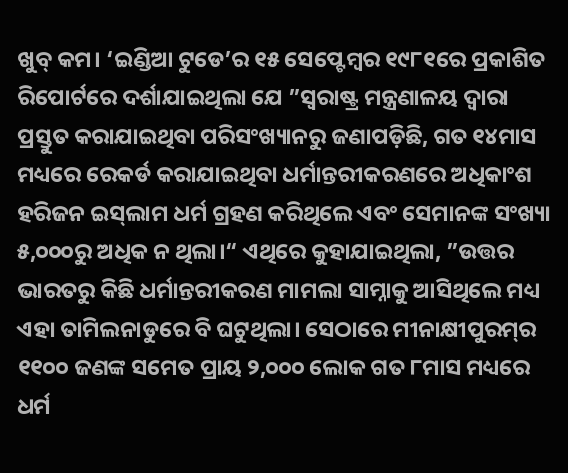ଖୁବ୍‌ କମ। ‘ଇଣ୍ଡିଆ ଟୁଡେ’ର ୧୫ ସେପ୍ଟେମ୍ୱର ୧୯୮୧ରେ ପ୍ରକାଶିତ ରିପୋର୍ଟରେ ଦର୍ଶାଯାଇଥିଲା ଯେ ”ସ୍ୱରାଷ୍ଟ୍ର ମନ୍ତ୍ରଣାଳୟ ଦ୍ୱାରା ପ୍ରସ୍ତୁତ କରାଯାଇଥିବା ପରିସଂଖ୍ୟାନରୁ ଜଣାପଡ଼ିଛି, ଗତ ୧୪ମାସ ମଧ୍ୟରେ ରେକର୍ଡ କରାଯାଇଥିବା ଧର୍ମାନ୍ତରୀକରଣରେ ଅଧିକାଂଶ ହରିଜନ ଇସ୍‌ଲାମ ଧର୍ମ ଗ୍ରହଣ କରିଥିଲେ ଏବଂ ସେମାନଙ୍କ ସଂଖ୍ୟା ୫,୦୦୦ରୁ ଅଧିକ ନ ଥିଲା।“ ଏଥିରେ କୁହାଯାଇଥିଲା, ”ଉତ୍ତର ଭାରତରୁ କିଛି ଧର୍ମାନ୍ତରୀକରଣ ମାମଲା ସାମ୍ନାକୁ ଆସିଥିଲେ ମଧ୍ୟ ଏହା ତାମିଲନାଡୁରେ ବି ଘଟୁଥିଲା। ସେଠାରେ ମୀନାକ୍ଷୀପୁରମ୍‌ର ୧୧୦୦ ଜଣଙ୍କ ସମେତ ପ୍ରାୟ ୨,୦୦୦ ଲୋକ ଗତ ୮ମାସ ମଧ୍ୟରେ ଧର୍ମ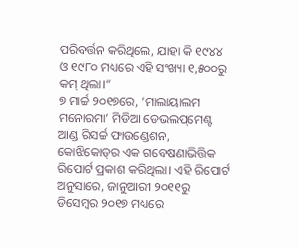ପରିବର୍ତ୍ତନ କରିଥିଲେ, ଯାହା କି ୧୯୪୪ ଓ ୧୯୮୦ ମଧ୍ୟରେ ଏହି ସଂଖ୍ୟା ୧,୫୦୦ରୁ କମ୍‌ ଥିଲା।“
୭ ମାର୍ଚ୍ଚ ୨୦୧୭ରେ, ‘ମାଲାୟାଲମ ମନୋରମା’ ମିଡିଆ ଡେଭଲପ୍‌ମେଣ୍ଟ ଆଣ୍ଡ ରିସର୍ଚ୍ଚ ଫାଉଣ୍ଡେଶନ, କୋଝିକୋଡ୍‌ର ଏକ ଗବେଷଣାଭିତ୍ତିକ ରିପୋର୍ଟ ପ୍ରକାଶ କରିଥିଲା। ଏହି ରିପୋର୍ଟ ଅନୁସାରେ, ଜାନୁଆରୀ ୨୦୧୧ରୁ ଡିସେମ୍ୱର ୨୦୧୭ ମଧ୍ୟରେ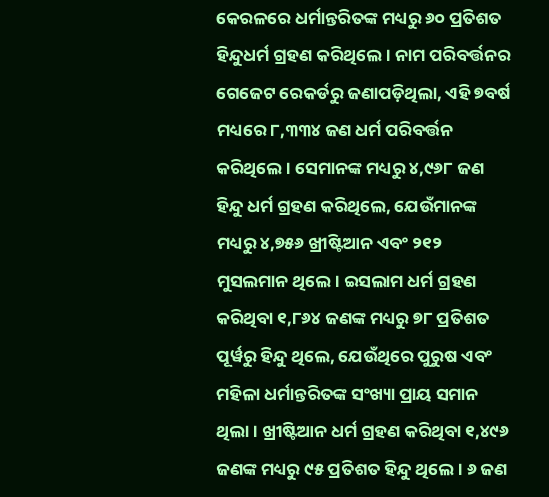କେରଳରେ ଧର୍ମାନ୍ତରିତଙ୍କ ମଧ୍ୟରୁ ୬୦ ପ୍ରତିଶତ ହିନ୍ଦୁଧର୍ମ ଗ୍ରହଣ କରିଥିଲେ। ନାମ ପରିବର୍ତ୍ତନର ଗେଜେଟ ରେକର୍ଡରୁ ଜଣାପଡ଼ିଥିଲା, ଏହି ୭ବର୍ଷ ମଧ୍ୟରେ ୮,୩୩୪ ଜଣ ଧର୍ମ ପରିବର୍ତ୍ତନ କରିଥିଲେ। ସେମାନଙ୍କ ମଧ୍ୟରୁ ୪,୯୬୮ ଜଣ ହିନ୍ଦୁ ଧର୍ମ ଗ୍ରହଣ କରିଥିଲେ, ଯେଉଁମାନଙ୍କ ମଧ୍ୟରୁ ୪,୭୫୬ ଖ୍ରୀଷ୍ଟିଆନ ଏବଂ ୨୧୨ ମୁସଲମାନ ଥିଲେ। ଇସଲାମ ଧର୍ମ ଗ୍ରହଣ କରିଥିବା ୧,୮୬୪ ଜଣଙ୍କ ମଧ୍ୟରୁ ୭୮ ପ୍ରତିଶତ ପୂର୍ୱରୁ ହିନ୍ଦୁ ଥିଲେ, ଯେଉଁଥିରେ ପୁରୁଷ ଏବଂ ମହିଳା ଧର୍ମାନ୍ତରିତଙ୍କ ସଂଖ୍ୟା ପ୍ରାୟ ସମାନ ଥିଲା। ଖ୍ରୀଷ୍ଟିଆନ ଧର୍ମ ଗ୍ରହଣ କରିଥିବା ୧,୪୯୬ ଜଣଙ୍କ ମଧ୍ୟରୁ ୯୫ ପ୍ରତିଶତ ହିନ୍ଦୁ ଥିଲେ। ୬ ଜଣ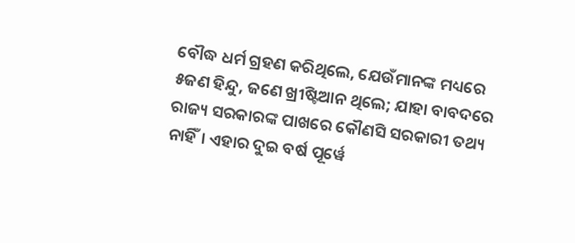ବୌଦ୍ଧ ଧର୍ମ ଗ୍ରହଣ କରିଥିଲେ, ଯେଉଁମାନଙ୍କ ମଧ୍ୟରେ ୫ଜଣ ହିନ୍ଦୁ, ଜଣେ ଖ୍ରୀଷ୍ଟିଆନ ଥିଲେ; ଯାହା ବାବଦରେ ରାଜ୍ୟ ସରକାରଙ୍କ ପାଖରେ କୌଣସି ସରକାରୀ ତଥ୍ୟ ନାହିଁ। ଏହାର ଦୁଇ ବର୍ଷ ପୂର୍ୱେ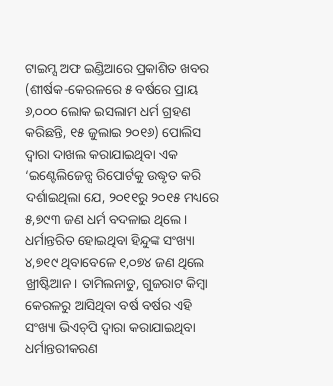ଟାଇମ୍ସ ଅଫ ଇଣ୍ଡିଆରେ ପ୍ରକାଶିତ ଖବର (ଶୀର୍ଷକ-କେରଳରେ ୫ ବର୍ଷରେ ପ୍ରାୟ ୬,୦୦୦ ଲୋକ ଇସଲାମ ଧର୍ମ ଗ୍ରହଣ କରିଛନ୍ତି, ୧୫ ଜୁଲାଇ ୨୦୧୬) ପୋଲିସ ଦ୍ୱାରା ଦାଖଲ କରାଯାଇଥିବା ଏକ ‘ଇଣ୍ଟେଲିଜେନ୍ସ ରିପୋର୍ଟକୁ ଉଦ୍ଧୃତ କରି ଦର୍ଶାଇଥିଲା ଯେ, ୨୦୧୧ରୁ ୨୦୧୫ ମଧ୍ୟରେ ୫,୭୯୩ ଜଣ ଧର୍ମ ବଦଳାଇ ଥିଲେ। ଧର୍ମାନ୍ତରିତ ହୋଇଥିବା ହିନ୍ଦୁଙ୍କ ସଂଖ୍ୟା ୪,୭୧୯ ଥିବାବେଳେ ୧,୦୭୪ ଜଣ ଥିଲେ ଖ୍ରୀଷ୍ଟିଆନ। ତାମିଲନାଡୁ, ଗୁଜରାଟ କିମ୍ୱା କେରଳରୁ ଆସିଥିବା ବର୍ଷ ବର୍ଷର ଏହି ସଂଖ୍ୟା ଭିଏଚ୍‌ପି ଦ୍ୱାରା କରାଯାଇଥିବା ଧର୍ମାନ୍ତରୀକରଣ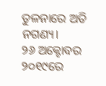ତୁଳନାରେ ଅତି ନଗଣ୍ୟ।
୨୬ ଅକ୍ଟୋବର ୨୦୧୯ରେ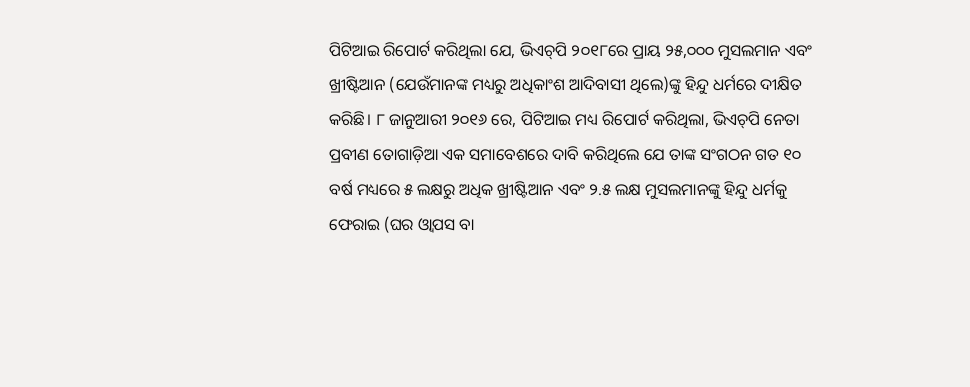ପିଟିଆଇ ରିପୋର୍ଟ କରିଥିଲା ଯେ, ଭିଏଚ୍‌ପି ୨୦୧୮ରେ ପ୍ରାୟ ୨୫,୦୦୦ ମୁସଲମାନ ଏବଂ ଖ୍ରୀଷ୍ଟିଆନ (ଯେଉଁମାନଙ୍କ ମଧ୍ୟରୁ ଅଧିକାଂଶ ଆଦିବାସୀ ଥିଲେ)ଙ୍କୁ ହିନ୍ଦୁ ଧର୍ମରେ ଦୀକ୍ଷିତ କରିଛି। ୮ ଜାନୁଆରୀ ୨୦୧୬ ରେ, ପିଟିଆଇ ମଧ୍ୟ ରିପୋର୍ଟ କରିଥିଲା, ଭିଏଚ୍‌ପି ନେତା ପ୍ରବୀଣ ତୋଗାଡ଼ିଆ ଏକ ସମାବେଶରେ ଦାବି କରିଥିଲେ ଯେ ତାଙ୍କ ସଂଗଠନ ଗତ ୧୦ ବର୍ଷ ମଧ୍ୟରେ ୫ ଲକ୍ଷରୁ ଅଧିକ ଖ୍ରୀଷ୍ଟିଆନ ଏବଂ ୨.୫ ଲକ୍ଷ ମୁସଲମାନଙ୍କୁ ହିନ୍ଦୁ ଧର୍ମକୁ ଫେରାଇ (ଘର ଓ୍ୱାପସ ବା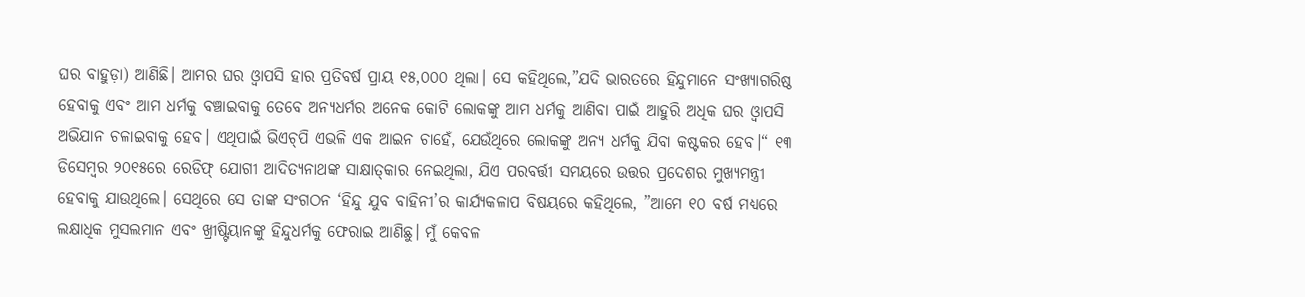ଘର ବାହୁଡ଼ା) ଆଣିଛି। ଆମର ଘର ଓ୍ୱାପସି ହାର ପ୍ରତିବର୍ଷ ପ୍ରାୟ ୧୫,୦୦୦ ଥିଲା। ସେ କହିଥିଲେ,”ଯଦି ଭାରତରେ ହିନ୍ଦୁମାନେ ସଂଖ୍ୟାଗରିଷ୍ଠ ହେବାକୁ ଏବଂ ଆମ ଧର୍ମକୁ ବଞ୍ଚାଇବାକୁ ତେବେ ଅନ୍ୟଧର୍ମର ଅନେକ କୋଟି ଲୋକଙ୍କୁ ଆମ ଧର୍ମକୁ ଆଣିବା ପାଇଁ ଆହୁରି ଅଧିକ ଘର ଓ୍ୱାପସି ଅଭିଯାନ ଚଳାଇବାକୁ ହେବ। ଏଥିପାଇଁ ଭିଏଚ୍‌ପି ଏଭଳି ଏକ ଆଇନ ଚାହେଁ, ଯେଉଁଥିରେ ଲୋକଙ୍କୁ ଅନ୍ୟ ଧର୍ମକୁ ଯିବା କଷ୍ଟକର ହେବ।“ ୧୩ ଡିସେମ୍ୱର ୨୦୧୫ରେ ରେଡିଫ୍‌ ଯୋଗୀ ଆଦିତ୍ୟନାଥଙ୍କ ସାକ୍ଷାତ୍‌କାର ନେଇଥିଲା, ଯିଏ ପରବର୍ତ୍ତୀ ସମୟରେ ଉତ୍ତର ପ୍ରଦେଶର ମୁଖ୍ୟମନ୍ତ୍ରୀ ହେବାକୁ ଯାଉଥିଲେ। ସେଥିରେ ସେ ତାଙ୍କ ସଂଗଠନ ‘ହିନ୍ଦୁ ଯୁବ ବାହିନୀ’ର କାର୍ଯ୍ୟକଳାପ ବିଷୟରେ କହିଥିଲେ, ”ଆମେ ୧୦ ବର୍ଷ ମଧ୍ୟରେ ଲକ୍ଷାଧିକ ମୁସଲମାନ ଏବଂ ଖ୍ରୀଷ୍ଟିୟାନଙ୍କୁ ହିନ୍ଦୁଧର୍ମକୁ ଫେରାଇ ଆଣିଛୁ। ମୁଁ କେବଳ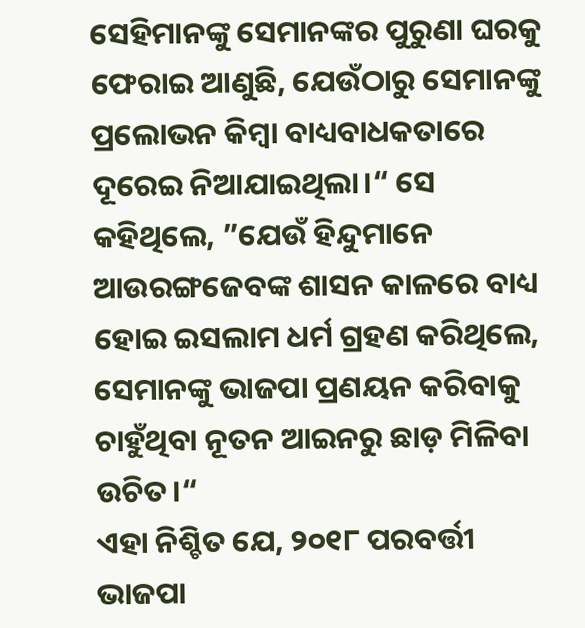ସେହିମାନଙ୍କୁ ସେମାନଙ୍କର ପୁରୁଣା ଘରକୁ ଫେରାଇ ଆଣୁଛି, ଯେଉଁଠାରୁ ସେମାନଙ୍କୁ ପ୍ରଲୋଭନ କିମ୍ୱା ବାଧ୍ୟବାଧକତାରେ ଦୂରେଇ ନିଆଯାଇଥିଲା।“ ସେ କହିଥିଲେ, ”ଯେଉଁ ହିନ୍ଦୁମାନେ ଆଉରଙ୍ଗଜେବଙ୍କ ଶାସନ କାଳରେ ବାଧ୍ୟ ହୋଇ ଇସଲାମ ଧର୍ମ ଗ୍ରହଣ କରିଥିଲେ, ସେମାନଙ୍କୁ ଭାଜପା ପ୍ରଣୟନ କରିବାକୁ ଚାହୁଁଥିବା ନୂତନ ଆଇନରୁ ଛାଡ଼ ମିଳିବା ଉଚିତ।“
ଏହା ନିଶ୍ଚିତ ଯେ, ୨୦୧୮ ପରବର୍ତ୍ତୀ ଭାଜପା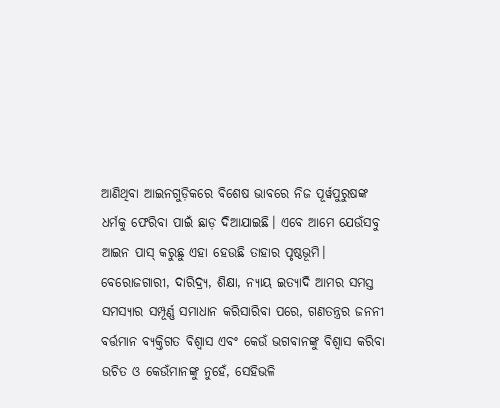ଆଣିଥିବା ଆଇନଗୁଡ଼ିକରେ ବିଶେଷ ଭାବରେ ନିଜ ପୂର୍ୱପୁରୁଷଙ୍କ ଧର୍ମକୁ ଫେରିବା ପାଇଁ ଛାଡ଼ ଦିଆଯାଇଛି। ଏବେ ଆମେ ଯେଉଁସବୁ ଆଇନ ପାସ୍‌ କରୁଛୁ ଏହା ହେଉଛି ତାହାର ପୃଷ୍ଠଭୂମି। ବେରୋଜଗାରୀ, ଦାରିଦ୍ର୍ୟ, ଶିକ୍ଷା, ନ୍ୟାୟ ଇତ୍ୟାଦି ଆମର ସମସ୍ତ ସମସ୍ୟାର ସମ୍ପୂର୍ଣ୍ଣ ସମାଧାନ କରିସାରିବା ପରେ, ଗଣତନ୍ତ୍ରର ଜନନୀ ବର୍ତ୍ତମାନ ବ୍ୟକ୍ତିଗତ ବିଶ୍ୱାସ ଏବଂ କେଉଁ ଭଗବାନଙ୍କୁ ବିଶ୍ୱାସ କରିବା ଉଚିତ ଓ କେଉଁମାନଙ୍କୁ ନୁହେଁ, ସେହିଭଳି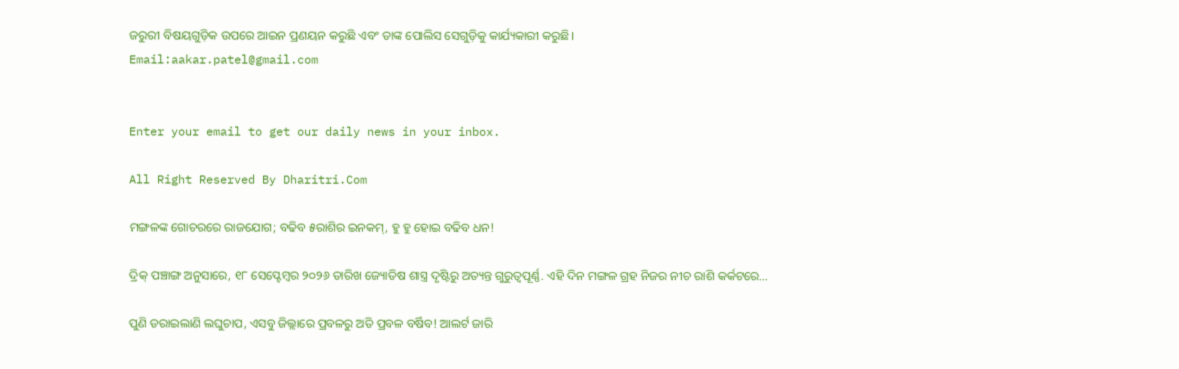ଜରୁରୀ ବିଷୟଗୁଡ଼ିକ ଉପରେ ଆଇନ ପ୍ରଣୟନ କରୁଛି ଏବଂ ତାଙ୍କ ପୋଲିସ ସେଗୁଡ଼ିକୁ କାର୍ଯ୍ୟକାରୀ କରୁଛି।
Email:aakar.patel@gmail.com


Enter your email to get our daily news in your inbox.

All Right Reserved By Dharitri.Com

ମଙ୍ଗଳଙ୍କ ଗୋଚରରେ ରାଜଯୋଗ; ବଢିବ ୫ରାଶିର ଇନକମ୍‌, ହୁ ହୁ ହୋଇ ବଢିବ ଧନ!

ଦ୍ରିକ୍ ପଞ୍ଚାଙ୍ଗ ଅନୁସାରେ, ୧୮ ସେପ୍ଟେମ୍ବର ୨୦୨୬ ତାରିଖ ଜ୍ୟୋତିଷ ଶାସ୍ତ୍ର ଦୃଷ୍ଟିରୁ ଅତ୍ୟନ୍ତ ଗୁରୁତ୍ୱପୂର୍ଣ୍ଣ. ଏହି ଦିନ ମଙ୍ଗଳ ଗ୍ରହ ନିଜର ନୀଚ ରାଶି କର୍କଟରେ…

ପୁଣି ଡରାଇଲାଣି ଲଘୁଚାପ, ଏସବୁ ଜିଲ୍ଲାରେ ପ୍ରବଳରୁ ଅତି ପ୍ରବଳ ବର୍ଷିବ! ଆଲର୍ଟ ଜାରି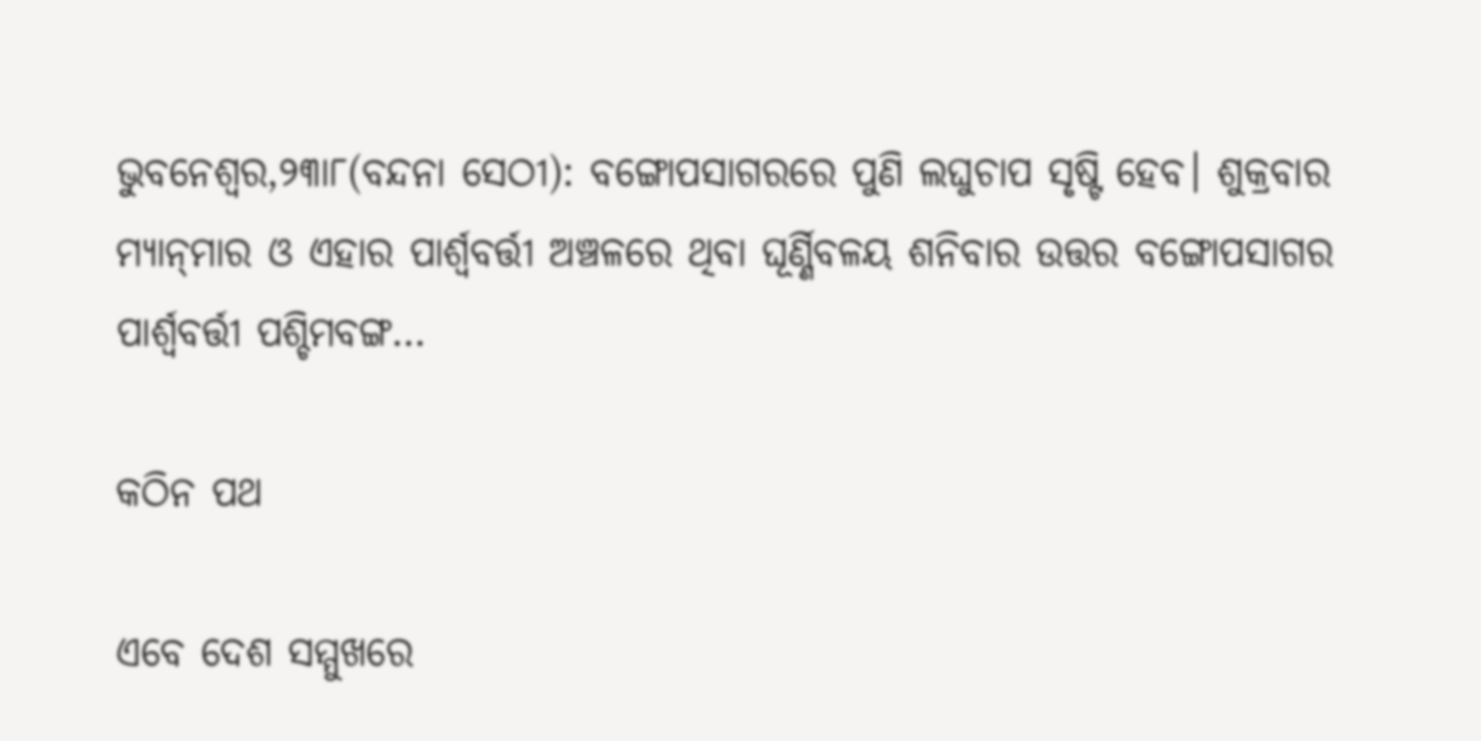ଭୁବନେଶ୍ୱର,୨୩ା୮(ବନ୍ଦନା ସେଠୀ): ବଙ୍ଗୋପସାଗରରେ ପୁଣି ଲଘୁଚାପ ସୃଷ୍ଟି ହେବ। ଶୁକ୍ରବାର ମ୍ୟାନ୍‌ମାର ଓ ଏହାର ପାର୍ଶ୍ୱବର୍ତ୍ତୀ ଅଞ୍ଚଳରେ ଥିବା ଘୂର୍ଣ୍ଣିବଳୟ ଶନିବାର ଉତ୍ତର ବଙ୍ଗୋପସାଗର ପାର୍ଶ୍ୱବର୍ତ୍ତୀ ପଶ୍ଚିମବଙ୍ଗ…

କଠିନ ପଥ

ଏବେ ଦେଶ ସମ୍ମୁଖରେ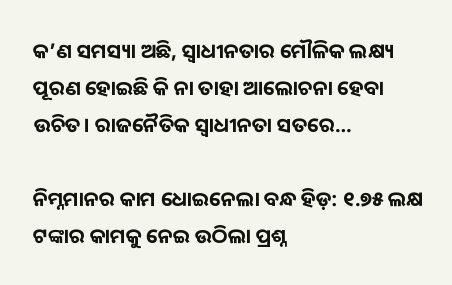କ’ଣ ସମସ୍ୟା ଅଛି, ସ୍ୱାଧୀନତାର ମୌଳିକ ଲକ୍ଷ୍ୟ ପୂରଣ ହୋଇଛି କି ନା ତାହା ଆଲୋଚନା ହେବା ଉଚିତ। ରାଜନୈତିକ ସ୍ୱାଧୀନତା ସତରେ…

ନିମ୍ନମାନର କାମ ଧୋଇନେଲା ବନ୍ଧ ହିଡ଼: ୧.୭୫ ଲକ୍ଷ ଟଙ୍କାର କାମକୁ ନେଇ ଉଠିଲା ପ୍ରଶ୍ନ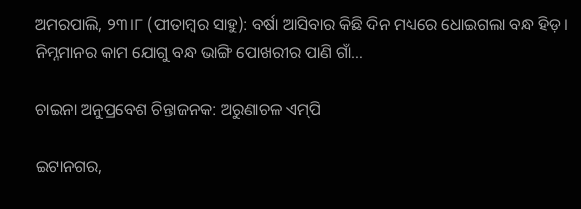ଅମରପାଲି, ୨୩।୮ (ପୀତାମ୍ବର ସାହୁ): ବର୍ଷା ଆସିବାର କିଛି ଦିନ ମଧ୍ୟରେ ଧୋଇଗଲା ବନ୍ଧ ହିଡ଼। ନିମ୍ନମାନର କାମ ଯୋଗୁ ବନ୍ଧ ଭାଙ୍ଗି ପୋଖରୀର ପାଣି ଗାଁ…

ଚାଇନା ଅନୁପ୍ରବେଶ ଚିନ୍ତାଜନକ: ଅରୁଣାଚଳ ଏମ୍‌ପି

ଇଟାନଗର,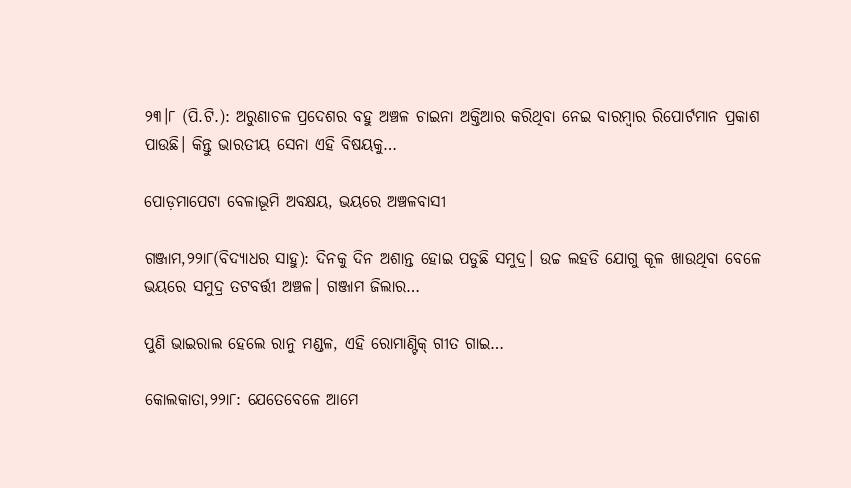୨୩।୮ (ପି.ଟି.): ଅରୁଣାଚଳ ପ୍ରଦେଶର ବହୁ ଅଞ୍ଚଳ ଚାଇନା ଅକ୍ତିଆର କରିଥିବା ନେଇ ବାରମ୍ୱାର ରିପୋର୍ଟମାନ ପ୍ରକାଶ ପାଉଛି। କିନ୍ତୁ ଭାରତୀୟ ସେନା ଏହି ବିଷୟକୁ…

ପୋଡ଼ମାପେଟା ବେଳାଭୂମି ଅବକ୍ଷୟ, ଭୟରେ ଅଞ୍ଚଳବାସୀ

ଗଞ୍ଜାମ,୨୨ା୮(ବିଦ୍ୟାଧର ସାହୁ): ଦିନକୁ ଦିନ ଅଶାନ୍ତ ହୋଇ ପଡୁଛି ସମୁଦ୍ର। ଉଚ୍ଚ ଲହଡି ଯୋଗୁ କୂଳ ଖାଉଥିବା ବେଳେ ଭୟରେ ସମୁଦ୍ର ତଟବର୍ତ୍ତୀ ଅଞ୍ଚଳ। ଗଞ୍ଜାମ ଜିଲାର…

ପୁଣି ଭାଇରାଲ ହେଲେ ରାନୁ ମଣ୍ଡଳ, ଏହି ରୋମାଣ୍ଟିକ୍‌ ଗୀତ ଗାଇ…

କୋଲକାତା,୨୨ା୮: ଯେତେବେଳେ ଆମେ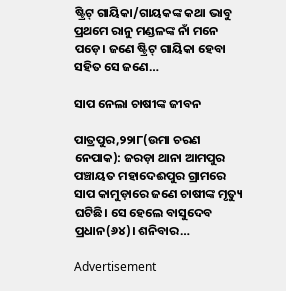ଷ୍ଟ୍ରିଟ୍‌ ଗାୟିକା/ଗାୟକଙ୍କ କଥା ଭାବୁ ପ୍ରଥମେ ରାନୁ ମଣ୍ଡଳଙ୍କ ନାଁ ମନେ ପଡ଼େ। ଜଣେ ଷ୍ଟ୍ରିଟ୍‌ ଗାୟିକା ହେବା ସହିତ ସେ ଜଣେ…

ସାପ ନେଲା ଚାଷୀଙ୍କ ଜୀବନ

ପାତ୍ରପୁର,୨୨ା୮(ଉମା ଚରଣ ନେପାକ): ଜରଡ଼ା ଥାନା ଆମପୁର ପଞ୍ଚାୟତ ମହାଦେଈପୁର ଗ୍ରାମରେ ସାପ କାମୁଡ଼ାରେ ଜଣେ ଚାଷୀଙ୍କ ମୃତ୍ୟୁ ଘଟିଛି। ସେ ହେଲେ ବାସୁଦେବ ପ୍ରଧାନ(୬୪)। ଶନିବାର…

Advertisement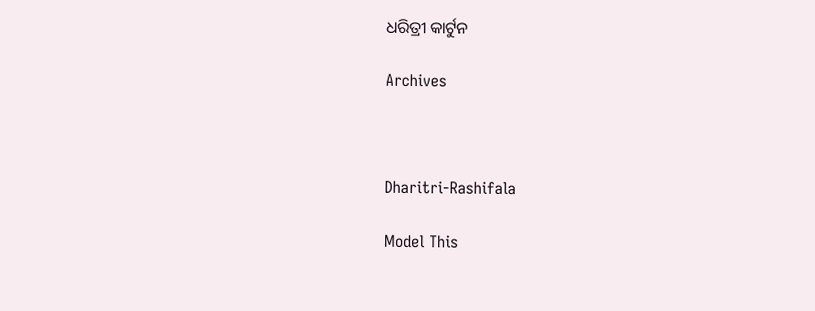ଧରିତ୍ରୀ କାର୍ଟୁନ

Archives



Dharitri-Rashifala

Model This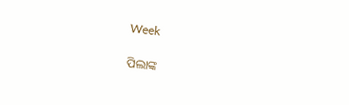Week

ପିଲାଙ୍କ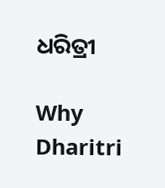ଧରିତ୍ରୀ

Why Dharitri